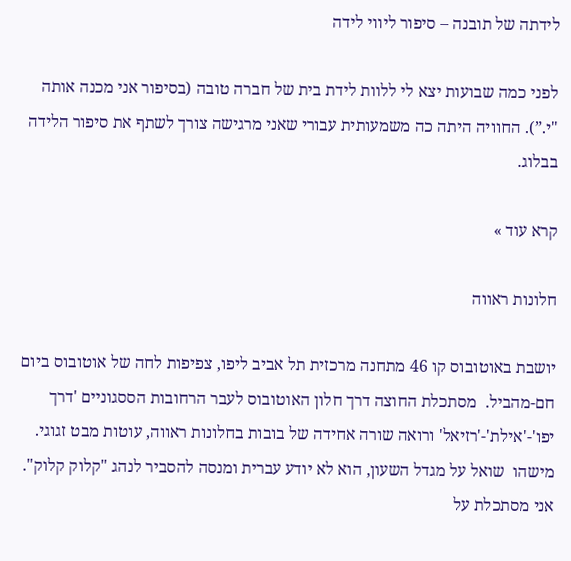לידתה של תובנה – סיפור ליווי לידה

לפני כמה שבועות יצא לי ללוות לידת בית של חברה טובה (בסיפור אני מכנה אותה "י.”). החוויה היתה כה משמעותית עבורי שאני מרגישה צורך לשתף את סיפור הלידה בבלוג.

קרא עוד »

חלונות ראווה

יושבת באוטובוס קו 46 מתחנה מרכזית תל אביב ליפו, צפיפות לחה של אוטובוס ביום חם-מהביל.  מסתכלת החוצה דרך חלון האוטובוס לעבר הרחובות הססגוניים 'דרך יפו'-'אילת'-'רזיאל' ורואה שורה אחידה של בובות בחלונות ראווה, עוטות מבט זגוגי. מישהו  שואל על מגדל השעון, הוא לא יודע עברית ומנסה להסביר לנהג "קלוק קלוק". אני מסתכלת על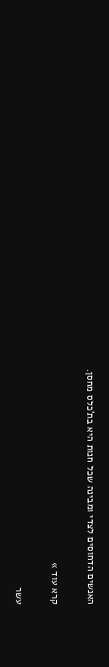האנשים הדחוסים לצדי ומבינה שכל חנות היא בת'כלס מחסן.

קרא עוד »

עשר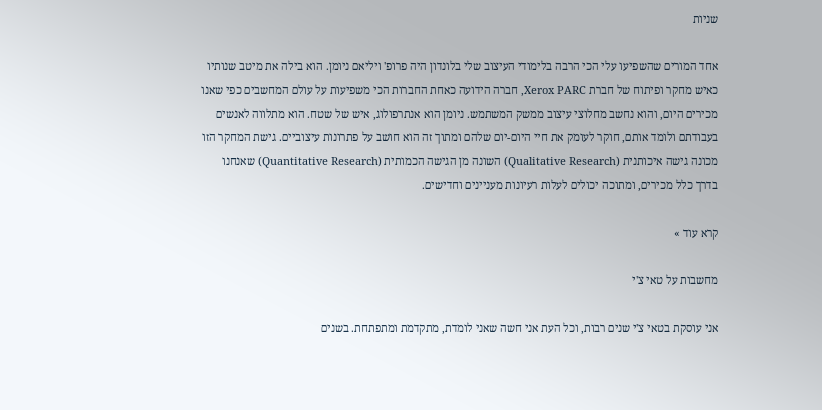שניות

אחד המורים שהשפיעו עלי הכי הרבה בלימודי העיצוב שלי בלונדון היה פרופ' ויליאם ניומן. הוא בילה את מיטב שנותיו כאיש מחקר ופיתוח של חברת Xerox PARC, חברה הידועה כאחת החברות הכי משפיעות על עולם המחשבים כפי שאנו מכירים היום, והוא נחשב מחלוצי עיצוב ממשק המשתמש. ניומן הוא אנתרפולוג, איש של שטח. הוא מתלווה לאנשים בעבודתם ולומד אותם, חוקר לעומק את חיי היום-יום שלהם ומתוך זה הוא חושב על פתרונות עיצוביים. גישת המחקר הזו מכונה גישה איכותנית (Qualitative Research) השונה מן הגישה הכמותית (Quantitative Research) שאנחנו בדרך כלל מכירים, ומתוכה יכולים לעלות רעיונות מעניינים וחדישים.

קרא עוד »

מחשבות על טאי צ'י

אני עוסקת בטאי צ'י שנים רבות, וכל העת אני חשה שאני לומדת, מתקדמת ומתפתחת. בשנים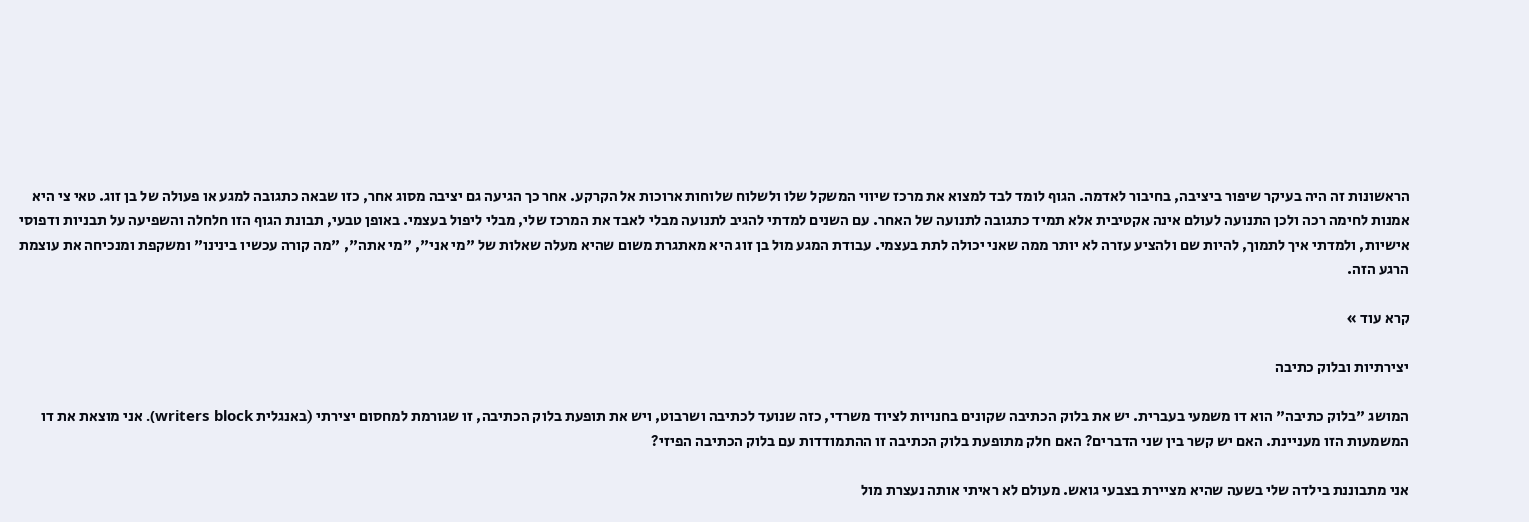הראשונות זה היה בעיקר שיפור ביציבה, בחיבור לאדמה. הגוף לומד לבד למצוא את מרכז שיווי המשקל שלו ולשלוח שלוחות ארוכות אל הקרקע. אחר כך הגיעה גם יציבה מסוג אחר, כזו שבאה כתגובה למגע או פעולה של בן זוג. טאי צי היא אמנות לחימה רכה ולכן התנועה לעולם אינה אקטיבית אלא תמיד כתגובה לתנועה של האחר. עם השנים למדתי להגיב לתנועה מבלי לאבד את המרכז שלי, מבלי ליפול בעצמי. באופן טבעי, תבונת הגוף הזו חלחלה והשפיעה על תבניות ודפוסי אישיות, ולמדתי איך לתמוך, להיות שם ולהציע עזרה לא יותר ממה שאני יכולה לתת בעצמי. עבודת המגע מול בן זוג היא מאתגרת משום שהיא מעלה שאלות של "מי אני", "מי אתה", "מה קורה עכשיו בינינו" ומשקפת ומנכיחה את עוצמת הרגע הזה.

קרא עוד »

יצירתיות ובלוק כתיבה

המושג "בלוק כתיבה" הוא דו משמעי בעברית. יש את בלוק הכתיבה שקונים בחנויות לציוד משרדי, כזה שנועד לכתיבה ושרבוט, ויש את תופעת בלוק הכתיבה, זו שגורמת למחסום יצירתי (באנגלית writers block). אני מוצאת את דו המשמעות הזו מעניינת. האם יש קשר בין שני הדברים? האם חלק מתופעת בלוק הכתיבה זו ההתמודדות עם בלוק הכתיבה הפיזי?

אני מתבוננת בילדה שלי בשעה שהיא מציירת בצבעי גואש. מעולם לא ראיתי אותה נעצרת מול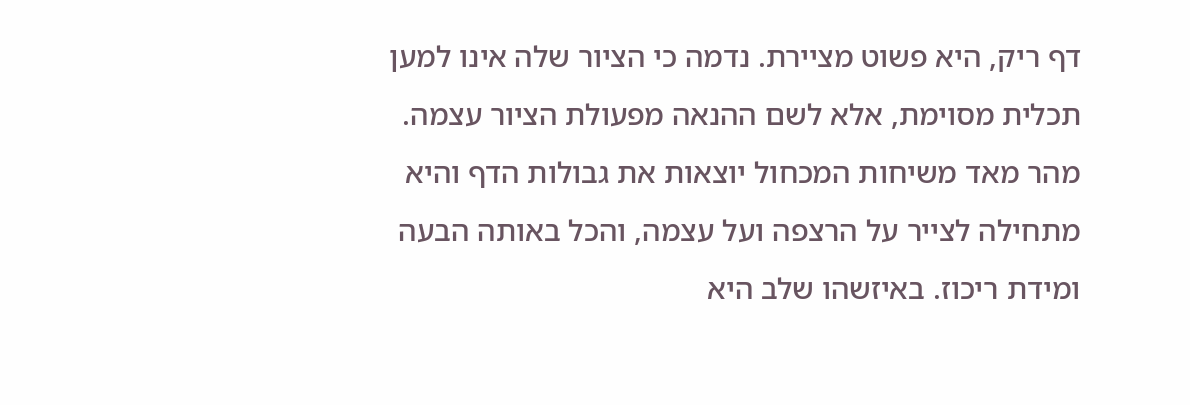דף ריק, היא פשוט מציירת. נדמה כי הציור שלה אינו למען תכלית מסוימת, אלא לשם ההנאה מפעולת הציור עצמה. מהר מאד משיחות המכחול יוצאות את גבולות הדף והיא מתחילה לצייר על הרצפה ועל עצמה, והכל באותה הבעה ומידת ריכוז. באיזשהו שלב היא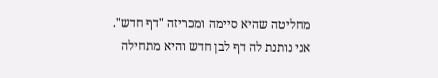מחליטה שהיא סיימה ומכריזה "דף חדש". אני נותנת לה דף לבן חדש והיא מתחילה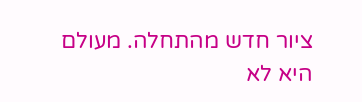ציור חדש מהתחלה. מעולם היא לא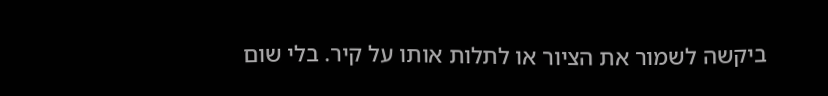ביקשה לשמור את הציור או לתלות אותו על קיר. בלי שום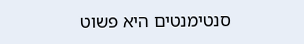סנטימנטים היא פשוט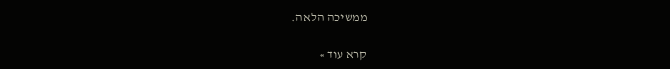ממשיכה הלאה.

קרא עוד »